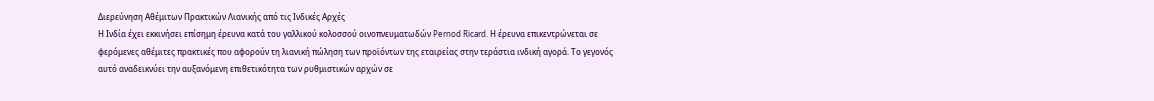Διερεύνηση Αθέμιτων Πρακτικών Λιανικής από τις Ινδικές Αρχές
Η Ινδία έχει εκκινήσει επίσημη έρευνα κατά του γαλλικού κολοσσού οινοπνευματωδών Pernod Ricard. Η έρευνα επικεντρώνεται σε φερόμενες αθέμιτες πρακτικές που αφορούν τη λιανική πώληση των προϊόντων της εταιρείας στην τεράστια ινδική αγορά. Το γεγονός αυτό αναδεικνύει την αυξανόμενη επιθετικότητα των ρυθμιστικών αρχών σε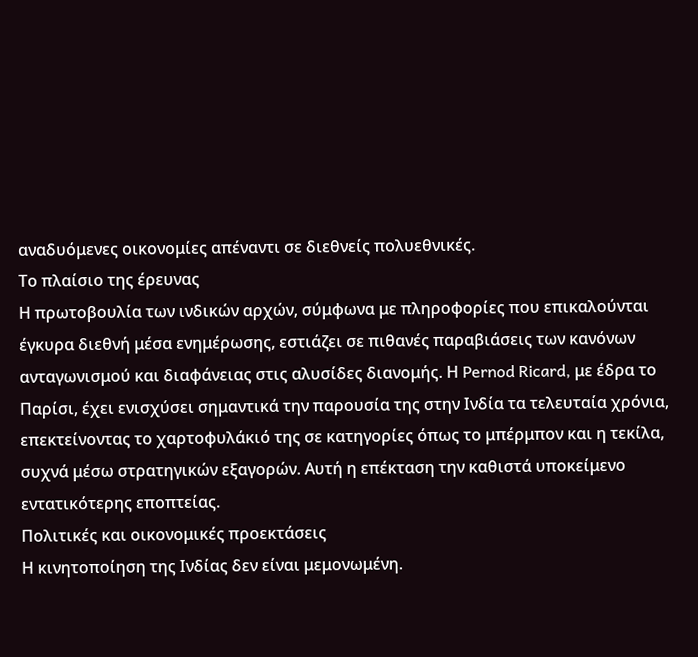αναδυόμενες οικονομίες απέναντι σε διεθνείς πολυεθνικές.
Το πλαίσιο της έρευνας
Η πρωτοβουλία των ινδικών αρχών, σύμφωνα με πληροφορίες που επικαλούνται έγκυρα διεθνή μέσα ενημέρωσης, εστιάζει σε πιθανές παραβιάσεις των κανόνων ανταγωνισμού και διαφάνειας στις αλυσίδες διανομής. Η Pernod Ricard, με έδρα το Παρίσι, έχει ενισχύσει σημαντικά την παρουσία της στην Ινδία τα τελευταία χρόνια, επεκτείνοντας το χαρτοφυλάκιό της σε κατηγορίες όπως το μπέρμπον και η τεκίλα, συχνά μέσω στρατηγικών εξαγορών. Αυτή η επέκταση την καθιστά υποκείμενο εντατικότερης εποπτείας.
Πολιτικές και οικονομικές προεκτάσεις
Η κινητοποίηση της Ινδίας δεν είναι μεμονωμένη.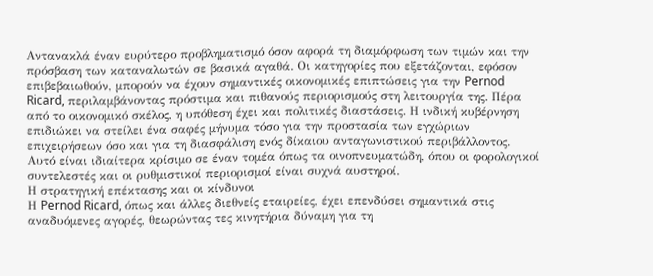Αντανακλά έναν ευρύτερο προβληματισμό όσον αφορά τη διαμόρφωση των τιμών και την πρόσβαση των καταναλωτών σε βασικά αγαθά. Οι κατηγορίες που εξετάζονται, εφόσον επιβεβαιωθούν, μπορούν να έχουν σημαντικές οικονομικές επιπτώσεις για την Pernod Ricard, περιλαμβάνοντας πρόστιμα και πιθανούς περιορισμούς στη λειτουργία της. Πέρα από το οικονομικό σκέλος, η υπόθεση έχει και πολιτικές διαστάσεις. Η ινδική κυβέρνηση επιδιώκει να στείλει ένα σαφές μήνυμα τόσο για την προστασία των εγχώριων επιχειρήσεων όσο και για τη διασφάλιση ενός δίκαιου ανταγωνιστικού περιβάλλοντος. Αυτό είναι ιδιαίτερα κρίσιμο σε έναν τομέα όπως τα οινοπνευματώδη, όπου οι φορολογικοί συντελεστές και οι ρυθμιστικοί περιορισμοί είναι συχνά αυστηροί.
Η στρατηγική επέκτασης και οι κίνδυνοι
Η Pernod Ricard, όπως και άλλες διεθνείς εταιρείες, έχει επενδύσει σημαντικά στις αναδυόμενες αγορές, θεωρώντας τες κινητήρια δύναμη για τη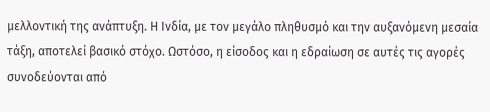μελλοντική της ανάπτυξη. Η Ινδία, με τον μεγάλο πληθυσμό και την αυξανόμενη μεσαία τάξη, αποτελεί βασικό στόχο. Ωστόσο, η είσοδος και η εδραίωση σε αυτές τις αγορές συνοδεύονται από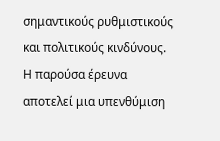σημαντικούς ρυθμιστικούς και πολιτικούς κινδύνους. Η παρούσα έρευνα αποτελεί μια υπενθύμιση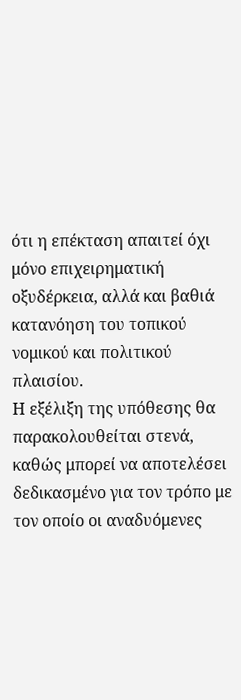ότι η επέκταση απαιτεί όχι μόνο επιχειρηματική οξυδέρκεια, αλλά και βαθιά κατανόηση του τοπικού νομικού και πολιτικού πλαισίου.
Η εξέλιξη της υπόθεσης θα παρακολουθείται στενά, καθώς μπορεί να αποτελέσει δεδικασμένο για τον τρόπο με τον οποίο οι αναδυόμενες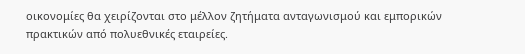οικονομίες θα χειρίζονται στο μέλλον ζητήματα ανταγωνισμού και εμπορικών πρακτικών από πολυεθνικές εταιρείες.